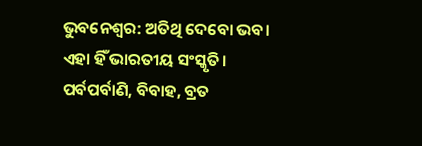ଭୁବନେଶ୍ୱର: ଅତିଥି ଦେବୋ ଭବ। ଏହା ହିଁ ଭାରତୀୟ ସଂସ୍କୃତି। ପର୍ବପର୍ବାଣି, ବିବାହ, ବ୍ରତ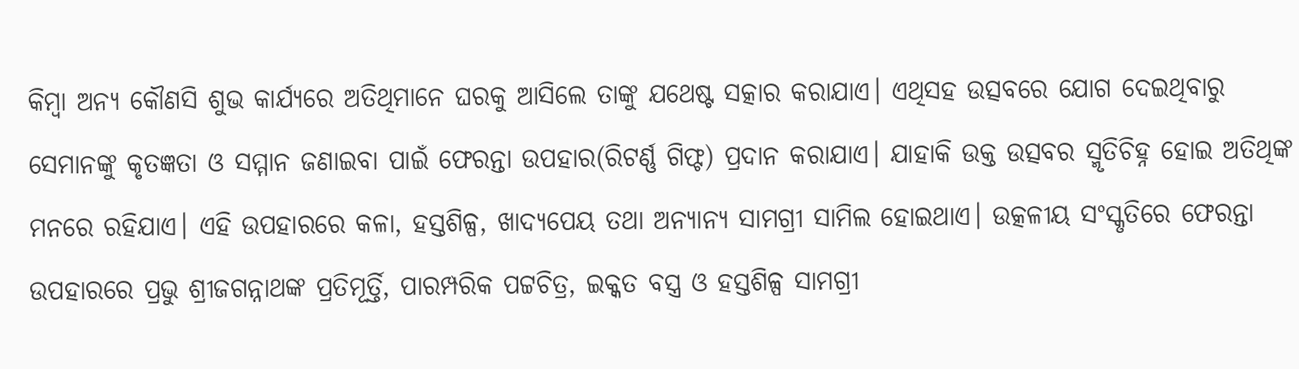କିମ୍ବା ଅନ୍ୟ କୌଣସି ଶୁଭ କାର୍ଯ୍ୟରେ ଅତିଥିମାନେ ଘରକୁ ଆସିଲେ ତାଙ୍କୁ ଯଥେଷ୍ଟ ସତ୍କାର କରାଯାଏ। ଏଥିସହ ଉତ୍ସବରେ ଯୋଗ ଦେଇଥିବାରୁ ସେମାନଙ୍କୁ କୃତଜ୍ଞତା ଓ ସମ୍ମାନ ଜଣାଇବା ପାଇଁ ଫେରନ୍ତା ଉପହାର(ରିଟର୍ଣ୍ଣ ଗିଫ୍ଟ) ପ୍ରଦାନ କରାଯାଏ। ଯାହାକି ଉକ୍ତ ଉତ୍ସବର ସ୍ମୃତିଚିହ୍ନ ହୋଇ ଅତିଥିଙ୍କ ମନରେ ରହିଯାଏ। ଏହି ଉପହାରରେ କଳା, ହସ୍ତଶିଳ୍ପ, ଖାଦ୍ୟପେୟ ତଥା ଅନ୍ୟାନ୍ୟ ସାମଗ୍ରୀ ସାମିଲ ହୋଇଥାଏ। ଉତ୍କଳୀୟ ସଂସ୍କୃତିରେ ଫେରନ୍ତା ଉପହାରରେ ପ୍ରଭୁ ଶ୍ରୀଜଗନ୍ନାଥଙ୍କ ପ୍ରତିମୂର୍ତ୍ତି, ପାରମ୍ପରିକ ପଟ୍ଟଚିତ୍ର, ଇକ୍କତ ବସ୍ତ୍ର ଓ ହସ୍ତଶିଳ୍ପ ସାମଗ୍ରୀ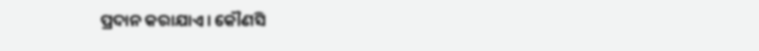ପ୍ରଦାନ କରାଯାଏ। କୌଣସି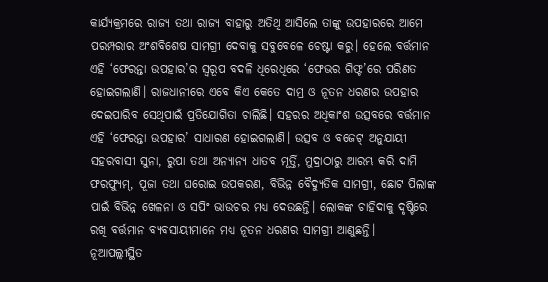କାର୍ଯ୍ୟକ୍ରମରେ ରାଜ୍ୟ ତଥା ରାଜ୍ୟ ବାହାରୁ ଅତିଥି ଆସିଲେ ତାଙ୍କୁ ଉପହାରରେ ଆମେ ପରମ୍ପରାର ଅଂଶବିଶେଷ ସାମଗ୍ରୀ ଦେବାକୁ ସବୁବେଳେ ଚେଷ୍ଟା କରୁ। ହେଲେ ବର୍ତ୍ତମାନ ଏହି ‘ଫେରନ୍ତା ଉପହାର’ର ସ୍ୱରୂପ ବଦଳି ଧିରେଧିରେ ‘ଫେଭର ଗିଫ୍ଟ’ରେ ପରିଣତ ହୋଇଗଲାଣି। ରାଜଧାନୀରେ ଏବେ କିଏ କେତେ ଦାମ୍ର ଓ ନୂତନ ଧରଣର ଉପହାର ଦେଇପାରିବ ସେଥିପାଇଁ ପ୍ରତିଯୋଗିତା ଚାଲିଛି। ସହରର ଅଧିକାଂଶ ଉତ୍ସବରେ ବର୍ତ୍ତମାନ ଏହି ‘ଫେରନ୍ତା ଉପହାର’ ସାଧାରଣ ହୋଇଗଲାଣି। ଉତ୍ସବ ଓ ବଜେଟ୍ ଅନୁଯାୟୀ ସହରବାସୀ ସୁନା, ରୁପା ତଥା ଅନ୍ୟାନ୍ୟ ଧାତବ ମୂର୍ତ୍ତି, ମୁଦ୍ରାଠାରୁ ଆରମ୍ଭ କରି ଦାମି ଫରଫ୍ୟୁମ୍, ପୂଜା ତଥା ଘରୋଇ ଉପକରଣ, ବିଭିନ୍ନ ବୈଦ୍ୟୁତିକ ସାମଗ୍ରୀ, ଛୋଟ ପିଲାଙ୍କ ପାଇଁ ବିଭିନ୍ନ ଖେଳନା ଓ ସପିଂ ଭାଉଚର ମଧ୍ୟ ଦେଉଛନ୍ତି। ଲୋକଙ୍କ ଚାହିଦାକୁ ଦୃଷ୍ଟିରେ ରଖି ବର୍ତ୍ତମାନ ବ୍ୟବସାୟୀମାନେ ମଧ୍ୟ ନୂତନ ଧରଣର ସାମଗ୍ରୀ ଆଣୁଛନ୍ତି।
ନୂଆପଲ୍ଲୀସ୍ଥିତ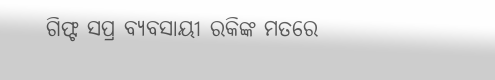ଗିଫ୍ଟ ସପ୍ର ବ୍ୟବସାୟୀ ରକିଙ୍କ ମତରେ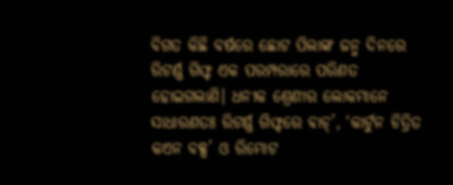ବିଗତ କିଛି ବର୍ଷରେ ଛୋଟ ପିଲାଙ୍କ ଜନ୍ମ ଦିନରେ ରିଟର୍ଣ୍ଣ ଗିଫ୍ଟ ଏକ ପରମ୍ପରାରେ ପରିଣତ ହୋଇଗଲାଣି। ଧନୀକ ଶ୍ରେଣୀର ଲୋକମାନେ ସାଧାରଣତଃ ରିଟର୍ଣ୍ଣ ଗିଫ୍ଟରେ ଵାଚ୍’, ‘କାର୍ଟୁନ ଚିତ୍ରିତ କଏନ ବକ୍ସ’ ଓ ରିମୋଟ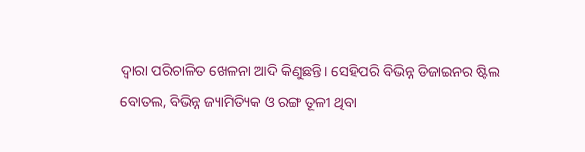ଦ୍ୱାରା ପରିଚାଳିତ ଖେଳନା ଆଦି କିଣୁଛନ୍ତି। ସେହିପରି ବିଭିନ୍ନ ଡିଜାଇନର ଷ୍ଟିଲ ବୋତଲ, ବିଭିନ୍ନ ଜ୍ୟାମିତ୍ୟିକ ଓ ରଙ୍ଗ ତୂଳୀ ଥିବା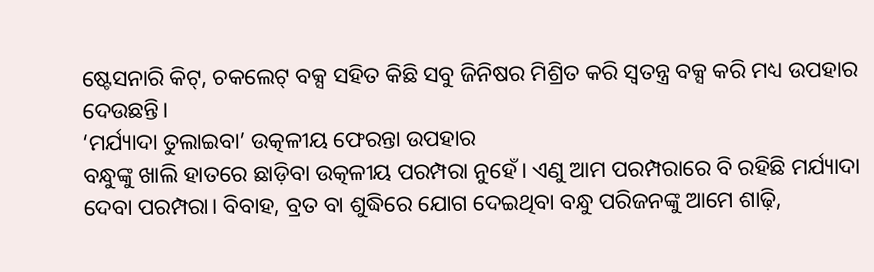ଷ୍ଟେସନାରି କିଟ୍, ଚକଲେଟ୍ ବକ୍ସ ସହିତ କିଛି ସବୁ ଜିନିଷର ମିଶ୍ରିତ କରି ସ୍ୱତନ୍ତ୍ର ବକ୍ସ କରି ମଧ୍ୟ ଉପହାର ଦେଉଛନ୍ତି।
‘ମର୍ଯ୍ୟାଦା ତୁଲାଇବା’ ଉତ୍କଳୀୟ ଫେରନ୍ତା ଉପହାର
ବନ୍ଧୁଙ୍କୁ ଖାଲି ହାତରେ ଛାଡ଼ିବା ଉତ୍କଳୀୟ ପରମ୍ପରା ନୁହେଁ। ଏଣୁ ଆମ ପରମ୍ପରାରେ ବି ରହିଛି ମର୍ଯ୍ୟାଦା ଦେବା ପରମ୍ପରା। ବିବାହ, ବ୍ରତ ବା ଶୁଦ୍ଧିରେ ଯୋଗ ଦେଇଥିବା ବନ୍ଧୁ ପରିଜନଙ୍କୁ ଆମେ ଶାଢ଼ି,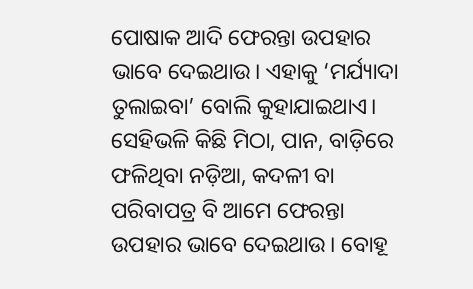ପୋଷାକ ଆଦି ଫେରନ୍ତା ଉପହାର ଭାବେ ଦେଇଥାଉ। ଏହାକୁ ‘ମର୍ଯ୍ୟାଦା ତୁଲାଇବା’ ବୋଲି କୁହାଯାଇଥାଏ। ସେହିଭଳି କିଛି ମିଠା, ପାନ, ବାଡ଼ିରେ ଫଳିଥିବା ନଡ଼ିଆ, କଦଳୀ ବା ପରିବାପତ୍ର ବି ଆମେ ଫେରନ୍ତା ଉପହାର ଭାବେ ଦେଇଥାଉ। ବୋହୂ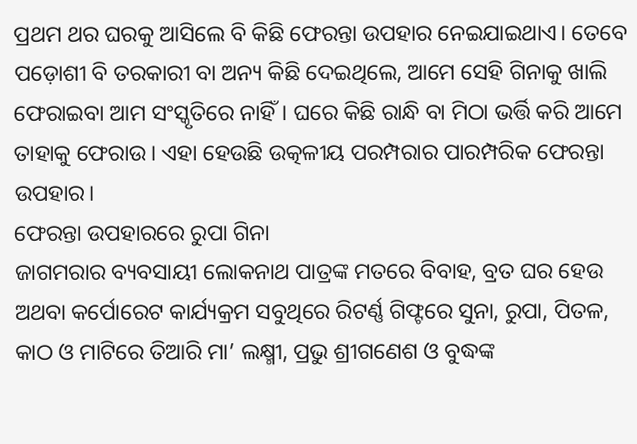ପ୍ରଥମ ଥର ଘରକୁ ଆସିଲେ ବି କିଛି ଫେରନ୍ତା ଉପହାର ନେଇଯାଇଥାଏ। ତେବେ ପଡ଼ୋଶୀ ବି ତରକାରୀ ବା ଅନ୍ୟ କିଛି ଦେଇଥିଲେ, ଆମେ ସେହି ଗିନାକୁ ଖାଲି ଫେରାଇବା ଆମ ସଂସ୍କୃତିରେ ନାହିଁ। ଘରେ କିଛି ରାନ୍ଧି ବା ମିଠା ଭର୍ତ୍ତି କରି ଆମେ ତାହାକୁ ଫେରାଉ। ଏହା ହେଉଛି ଉତ୍କଳୀୟ ପରମ୍ପରାର ପାରମ୍ପରିକ ଫେରନ୍ତା ଉପହାର।
ଫେରନ୍ତା ଉପହାରରେ ରୁପା ଗିନା
ଜାଗମରାର ବ୍ୟବସାୟୀ ଲୋକନାଥ ପାତ୍ରଙ୍କ ମତରେ ବିବାହ, ବ୍ରତ ଘର ହେଉ ଅଥବା କର୍ପୋରେଟ କାର୍ଯ୍ୟକ୍ରମ ସବୁଥିରେ ରିଟର୍ଣ୍ଣ ଗିଫ୍ଟରେ ସୁନା, ରୁପା, ପିତଳ, କାଠ ଓ ମାଟିରେ ତିଆରି ମା’ ଲକ୍ଷ୍ମୀ, ପ୍ରଭୁ ଶ୍ରୀଗଣେଶ ଓ ବୁଦ୍ଧଙ୍କ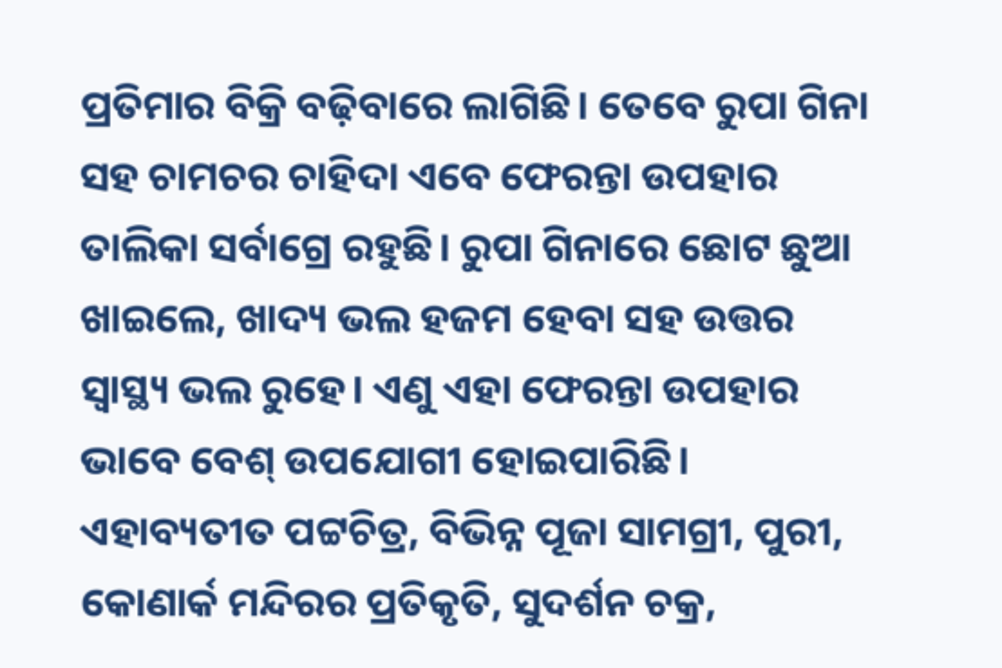ପ୍ରତିମାର ବିକ୍ରି ବଢ଼ିବାରେ ଲାଗିଛି। ତେବେ ରୁପା ଗିନା ସହ ଚାମଚର ଚାହିଦା ଏବେ ଫେରନ୍ତା ଉପହାର ତାଲିକା ସର୍ବାଗ୍ରେ ରହୁଛି। ରୁପା ଗିନାରେ ଛୋଟ ଛୁଆ ଖାଇଲେ, ଖାଦ୍ୟ ଭଲ ହଜମ ହେବା ସହ ଉତ୍ତର ସ୍ବାସ୍ଥ୍ୟ ଭଲ ରୁହେ। ଏଣୁ ଏହା ଫେରନ୍ତା ଉପହାର ଭାବେ ବେଶ୍ ଉପଯୋଗୀ ହୋଇପାରିଛି। ଏହାବ୍ୟତୀତ ପଟ୍ଟଚିତ୍ର, ବିଭିନ୍ନ ପୂଜା ସାମଗ୍ରୀ, ପୁରୀ, କୋଣାର୍କ ମନ୍ଦିରର ପ୍ରତିକୃତି, ସୁଦର୍ଶନ ଚକ୍ର,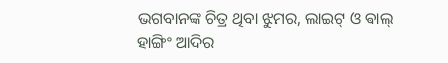ଭଗବାନଙ୍କ ଚିତ୍ର ଥିବା ଝୁମର, ଲାଇଟ୍ ଓ ଵାଲ୍ ହାଙ୍ଗିଂ ଆଦିର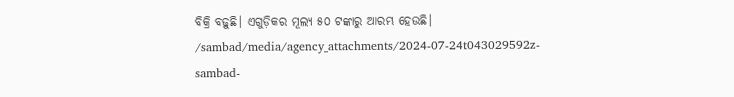ବିକ୍ରି ବଢ଼ୁଛି। ଏଗୁଡ଼ିକର ମୂଲ୍ୟ ୫୦ ଟଙ୍କାରୁ ଆରମ୍ଭ ହେଉଛି।
/sambad/media/agency_attachments/2024-07-24t043029592z-sambad-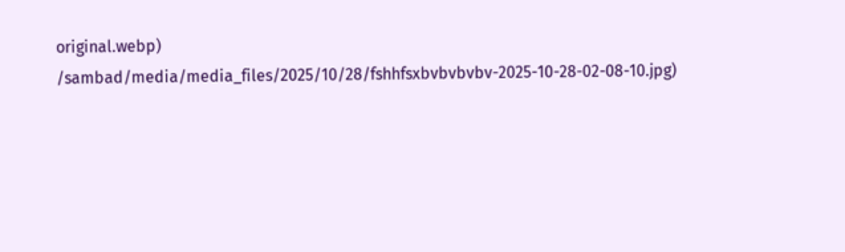original.webp)
/sambad/media/media_files/2025/10/28/fshhfsxbvbvbvbv-2025-10-28-02-08-10.jpg)